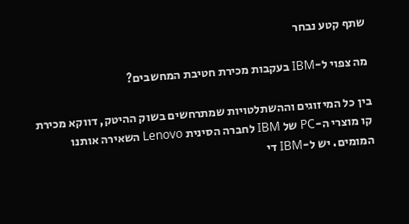שתף קטע נבחר

מה צפוי ל-IBM בעקבות מכירת חטיבת המחשבים?

בין כל המיזוגים וההשתלטויות שמתרחשים בשוק ההיטק, דווקא מכירת קו מוצרי ה-PC של IBM לחברה הסינית Lenovo השאירה אותנו המומים. יש ל-IBM די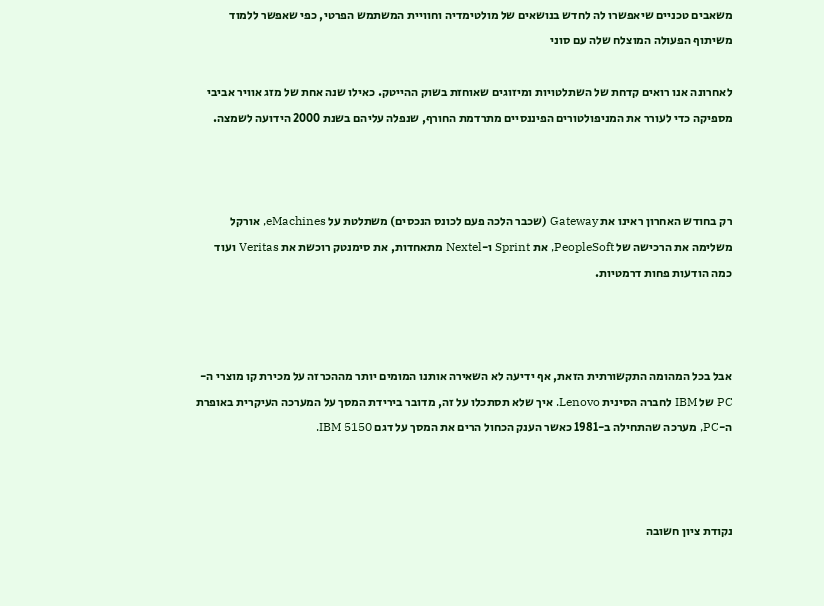משאבים טכניים שיאפשרו לה לחדש בנושאים של מולטימדיה וחוויית המשתמש הפרטי, כפי שאפשר ללמוד משיתוף הפעולה המוצלח שלה עם סוני

לאחרונה אנו רואים קדחת של השתלטויות ומיזוגים שאוחזת בשוק ההייטק. כאילו שנה אחת של מזג אוויר אביבי מספיקה כדי לעורר את המניפולטורים הפיננסיים מתרדמת החורף, שנפלה עליהם בשנת 2000 הידועה לשמצה.



רק בחודש האחרון ראינו את Gateway (שכבר הלכה פעם לכונס הנכסים) משתלטת על eMachines, אורקל משלימה את הרכישה של PeopleSoft, את Sprint ו-Nextel מתאחדות, את סימנטק רוכשת את Veritas ועוד כמה הודעות פחות דרמטיות.



אבל בכל המהומה התקשורתית הזאת, אף ידיעה לא השאירה אותנו המומים יותר מההכרזה על מכירת קו מוצרי ה-PC של IBM לחברה הסינית Lenovo. איך שלא תסתכלו על זה, מדובר בירידת המסך על המערכה העיקרית באופרת ה-PC, מערכה שהתחילה ב-1981 כאשר הענק הכחול הרים את המסך על דגם IBM 5150.



נקודת ציון חשובה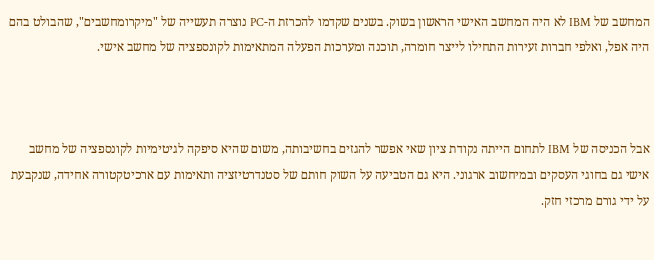המחשב של IBM לא היה המחשב האישי הראשון בשוק. בשנים שקדמו להכרזת ה-PC נוצרה תעשייה של "מיקרומחשבים", שהבולט בהם היה אפל, ואלפי חברות זעירות התחילו לייצר חומרה, תוכנה ומערכות הפעלה המתאימות לקונספציה של מחשב אישי.



אבל הכניסה של IBM לתחום הייתה נקודת ציון שאי אפשר להגזים בחשיבותה, משום שהיא סיפקה לגיטימיות לקונספציה של מחשב אישי גם בחוגי העסקים ובמיחשוב ארגוני. היא גם הטביעה על השוק חותם של סטנדרטיזציה ותאימות עם ארכיטקטורה אחידה, שנקבעת על ידי גורם מרכזי חזק.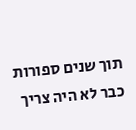תוך שנים ספורות כבר לא היה צריך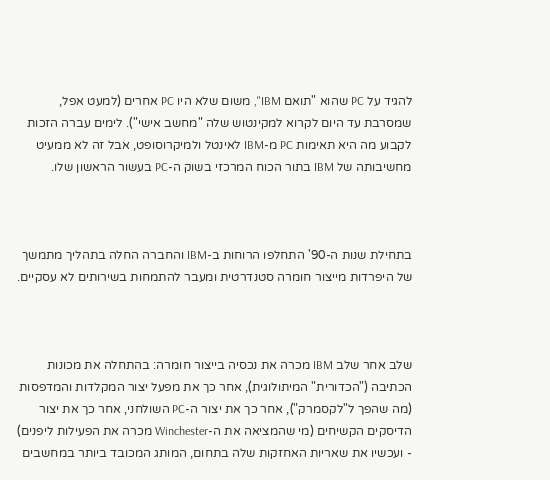להגיד על PC שהוא "תואם IBM", משום שלא היו PC אחרים (למעט אפל, שמסרבת עד היום לקרוא למקינטוש שלה "מחשב אישי"). לימים עברה הזכות לקבוע מה היא תאימות PC מ-IBM לאינטל ולמיקרוסופט, אבל זה לא ממעיט מחשיבותה של IBM בתור הכוח המרכזי בשוק ה-PC בעשור הראשון שלו.



בתחילת שנות ה-90' התחלפו הרוחות ב-IBM והחברה החלה בתהליך מתמשך של היפרדות מייצור חומרה סטנדרטית ומעבר להתמחות בשירותים לא עסקיים.



שלב אחר שלב IBM מכרה את נכסיה בייצור חומרה: בהתחלה את מכונות הכתיבה ("הכדורית" המיתולוגית), אחר כך את מפעל יצור המקלדות והמדפסות (מה שהפך ל"לקסמרק"), אחר כך את יצור ה-PC השולחני, אחר כך את יצור הדיסקים הקשיחים (מי שהמציאה את ה-Winchester מכרה את הפעילות ליפנים) - ועכשיו את שאריות האחזקות שלה בתחום, המותג המכובד ביותר במחשבים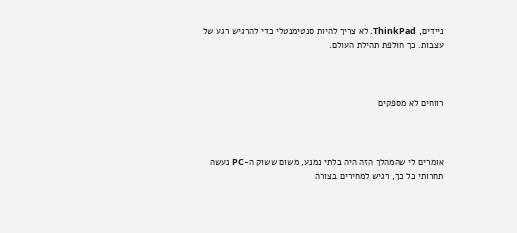ניידים, ThinkPad. לא צריך להיות סנטימנטלי כדי להרגיש רגע של עצבות. כך חולפת תהילת העולם.



רווחים לא מספקים



אומרים לי שהמהלך הזה היה בלתי נמנע, משום ששוק ה-PC נעשה תחרותי כל כך, רגיש למחירים בצורה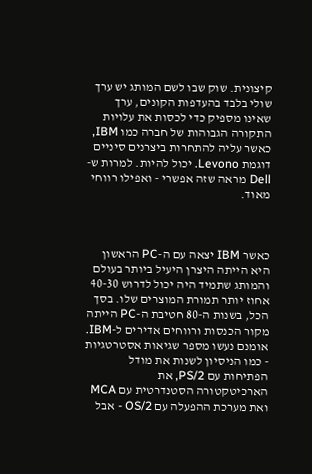קיצונית. שוק שבו לשם המותג יש ערך שולי בלבד בהעדפות הקונים, ערך שאינו מספיק כדי לכסות את עלויות התקורה הגבוהות של חברה כמו IBM, כאשר עליה להתחרות ביצרנים סיניים דוגמת Levono. יכול להיות. למרות ש-Dell מראה שזה אפשרי - ואפילו רווחי מאוד.



כאשר IBM יצאה עם ה-PC הראשון היא הייתה היצרן היעיל ביותר בעולם והמותג שתמיד היה יכול לדרוש 40-30 אחוז יותר תמורת המוצרים שלו. בסך הכל, בשנות ה-80 חטיבת ה-PC הייתה מקור הכנסות ורווחים אדירים ל-IBM. אומנם נעשו מספר שגיאות אסטרטגיות - כמו הניסיון לשנות את מודל הפתיחות עם PS/2, את הארכיטקטורה הסטנדרטית עם MCA ואת מערכת ההפעלה עם OS/2 - אבל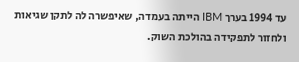עד 1994 בערך IBM הייתה בעמדה, שאיפשרה לה לתקן שגיאות ולחזור לתפקידה בהולכת השוק.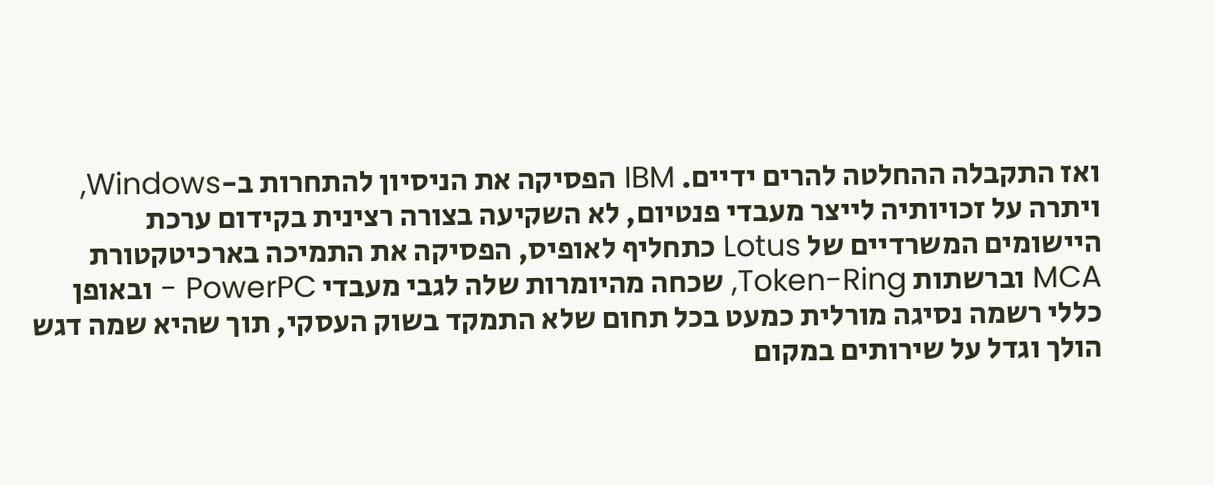ואז התקבלה ההחלטה להרים ידיים. IBM הפסיקה את הניסיון להתחרות ב-Windows, ויתרה על זכויותיה לייצר מעבדי פנטיום, לא השקיעה בצורה רצינית בקידום ערכת היישומים המשרדיים של Lotus כתחליף לאופיס, הפסיקה את התמיכה בארכיטקטורת MCA וברשתות Token-Ring, שכחה מהיומרות שלה לגבי מעבדי PowerPC - ובאופן כללי רשמה נסיגה מורלית כמעט בכל תחום שלא התמקד בשוק העסקי, תוך שהיא שמה דגש הולך וגדל על שירותים במקום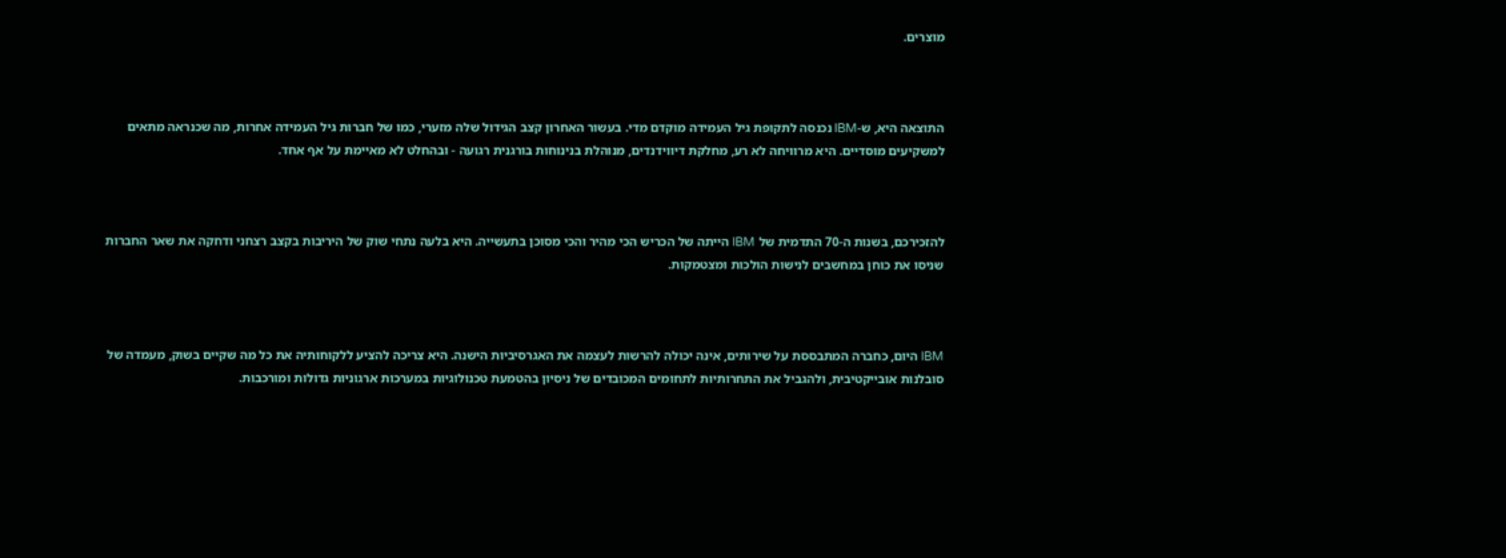מוצרים.



התוצאה היא, ש-IBM נכנסה לתקופת גיל העמידה מוקדם מדי. בעשור האחרון קצב הגידול שלה מזערי, כמו של חברות גיל העמידה אחרות, מה שכנראה מתאים למשקיעים מוסדיים. היא מרוויחה לא רע, מחלקת דיווידנדים, מנוהלת בנינוחות בורגנית רגועה - ובהחלט לא מאיימת על אף אחד.



להזכירכם, בשנות ה-70 התדמית של IBM הייתה של הכריש הכי מהיר והכי מסוכן בתעשייה. היא בלעה נתחי שוק של היריבות בקצב רצחני ודחקה את שאר החברות שניסו את כוחן במחשבים לנישות הולכות ומצטמקות.



IBM היום, כחברה המתבססת על שירותים, אינה יכולה להרשות לעצמה את האגרסיביות הישנה. היא צריכה להציע ללקוחותיה את כל מה שקיים בשוק, מעמדה של סובלנות אובייקטיבית, ולהגביל את התחרותיות לתחומים המכובדים של ניסיון בהטמעת טכנולוגיות במערכות ארגוניות גדולות ומורכבות.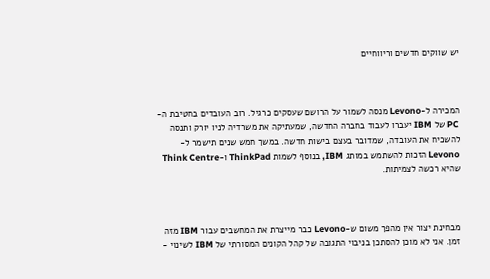יש שווקים חדשים וריווחיים



המכירה ל-Levono מנסה לשמור על הרושם שעסקים כרגיל. רוב העובדים בחטיבת ה-PC של IBM יעברו לעבוד בחברה החדשה, שמעתיקה את משרדיה לניו יורק ותנסה להשכיח את העובדה, שמדובר בעצם בישות חדשה. במשך חמש שנים תישמר ל-Levono הזכות להשתמש במותג IBM, בנוסף לשמות ThinkPad ו-Think Centre שהיא רכשה לצמיתות.



מבחינת יצור אין מהפך משום ש-Levono כבר מייצרת את המחשבים עבור IBM מזה זמן. אני לא מוכן להסתכן בניבוי התגובה של קהל הקונים המסורתי של IBM לשינוי -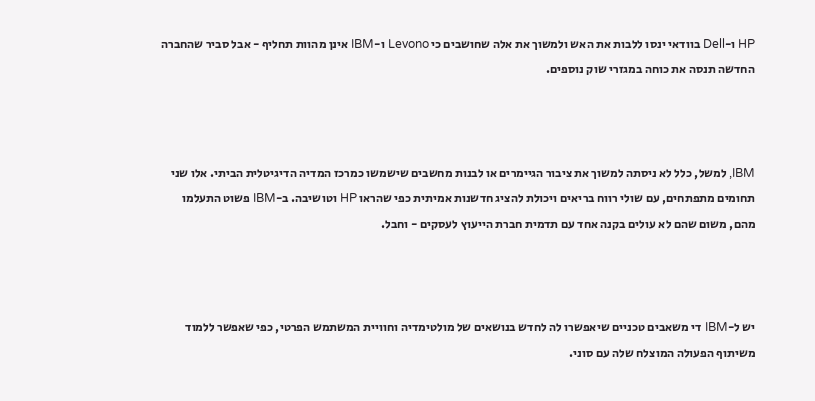HP ו-Dell בוודאי ינסו ללבות את האש ולמשוך את אלה שחושבים כי Levono ו-IBM אינן מהוות תחליף - אבל סביר שהחברה החדשה תנסה את כוחה במגזרי שוק נוספים.



IBM, למשל, כלל לא ניסתה למשוך את ציבור הגיימרים או לבנות מחשבים שישמשו כמרכז המדיה הדיגיטלית הביתי. אלו שני תחומים מתפתחים, עם שולי רווח בריאים ויכולת להציג חדשנות אמיתית כפי שהראו HP וטושיבה. ב-IBM פשוט התעלמו מהם, משום שהם לא עולים בקנה אחד עם תדמית חברת הייעוץ לעסקים - וחבל.



יש ל-IBM די משאבים טכניים שיאפשרו לה לחדש בנושאים של מולטימדיה וחוויית המשתמש הפרטי, כפי שאפשר ללמוד משיתוף הפעולה המוצלח שלה עם סוני.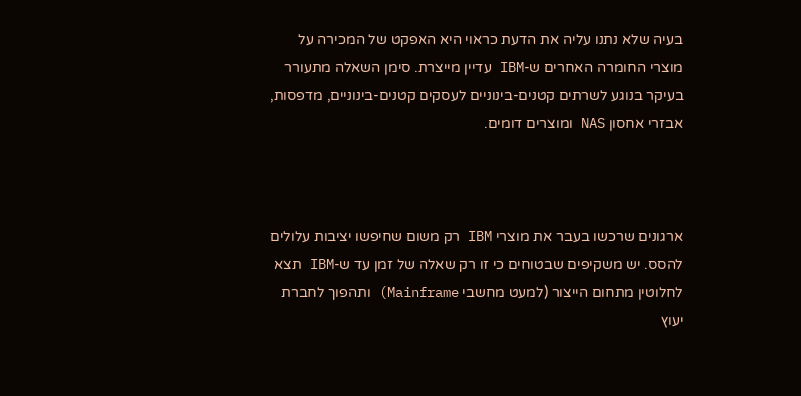בעיה שלא נתנו עליה את הדעת כראוי היא האפקט של המכירה על מוצרי החומרה האחרים ש-IBM עדיין מייצרת. סימן השאלה מתעורר בעיקר בנוגע לשרתים קטנים-בינוניים לעסקים קטנים-בינוניים, מדפסות, אבזרי אחסון NAS ומוצרים דומים.



ארגונים שרכשו בעבר את מוצרי IBM רק משום שחיפשו יציבות עלולים להסס. יש משקיפים שבטוחים כי זו רק שאלה של זמן עד ש-IBM תצא לחלוטין מתחום הייצור (למעט מחשבי Mainframe) ותהפוך לחברת יעוץ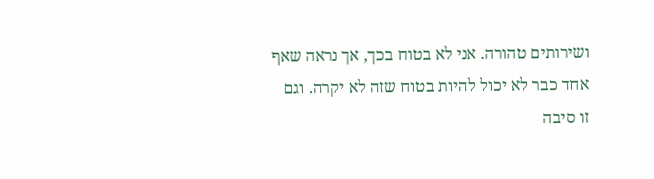ושירותים טהורה. אני לא בטוח בכך, אך נראה שאף אחד כבר לא יכול להיות בטוח שזה לא יקרה. וגם זו סיבה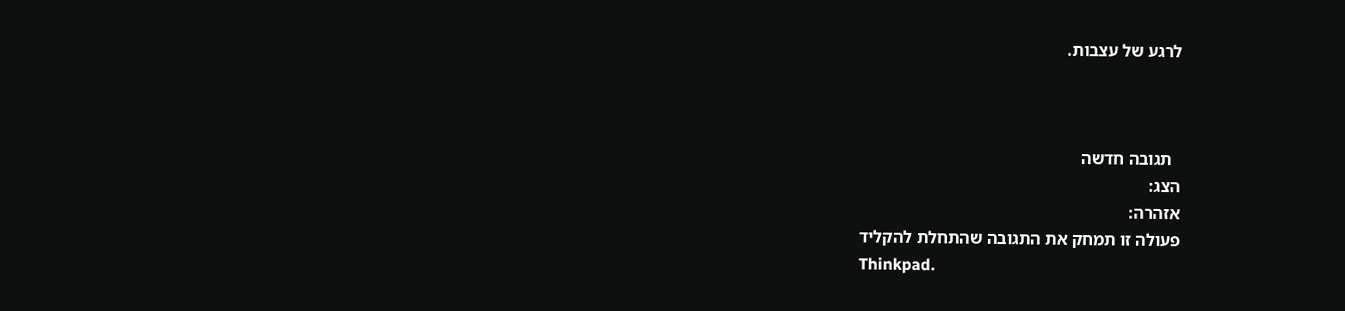לרגע של עצבות.



  תגובה חדשה
הצג:
אזהרה:
פעולה זו תמחק את התגובה שהתחלת להקליד
Thinkpad.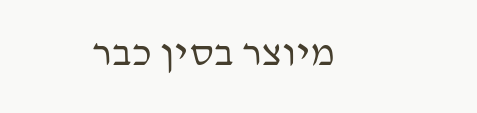מיוצר בסין כבר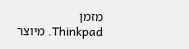מזמן
Thinkpad. מיוצר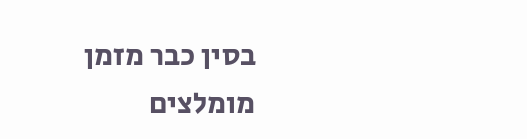בסין כבר מזמן
מומלצים